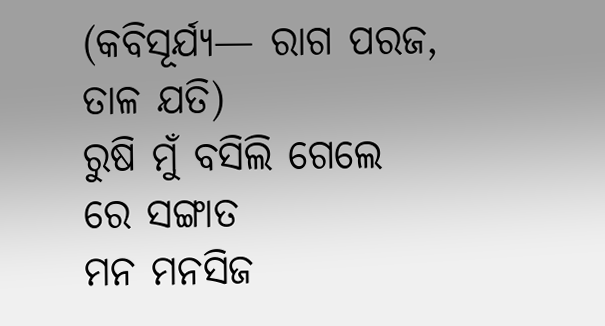(କବିସୂର୍ଯ୍ୟ— ରାଗ ପରଜ, ତାଳ ଯତି)
ରୁଷି ମୁଁ ବସିଲି ଗେଲେ ରେ ସଙ୍ଗାତ
ମନ ମନସିଜ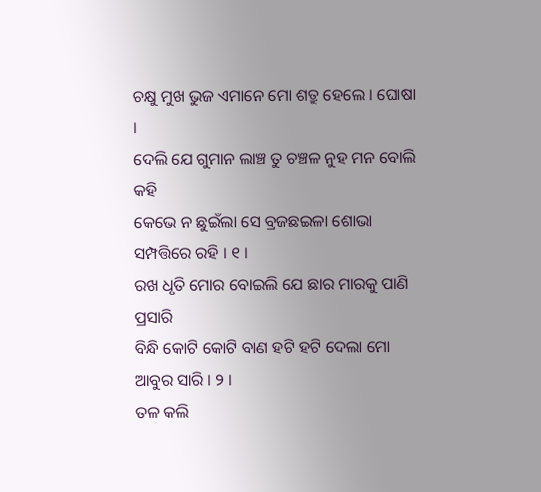ଚକ୍ଷୁ ମୁଖ ଭୁଜ ଏମାନେ ମୋ ଶତ୍ରୁ ହେଲେ । ଘୋଷା ।
ଦେଲି ଯେ ଗୁମାନ ଲାଞ୍ଚ ତୁ ଚଞ୍ଚଳ ନୁହ ମନ ବୋଲି କହି
କେଭେ ନ ଛୁଇଁଲା ସେ ବ୍ରଜଛଇଳା ଶୋଭା ସମ୍ପତ୍ତିରେ ରହି । ୧ ।
ରଖ ଧୃତି ମୋର ବୋଇଲି ଯେ ଛାର ମାରକୁ ପାଣି ପ୍ରସାରି
ବିନ୍ଧି କୋଟି କୋଟି ବାଣ ହଟି ହଟି ଦେଲା ମୋ ଆବୁର ସାରି । ୨ ।
ତଳ କଲି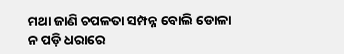ମଥା ଜାଣି ଚପଳତା ସମ୍ପନ୍ନ ବୋଲି ଡୋଳା
ନ ପଡ଼ି ଧରାରେ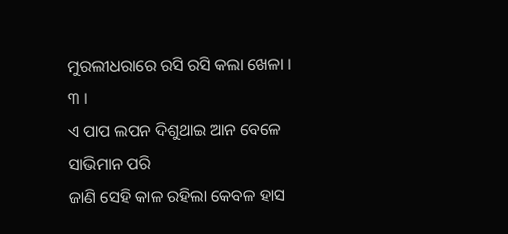ମୁରଲୀଧରାରେ ରସି ରସି କଲା ଖେଳା । ୩ ।
ଏ ପାପ ଲପନ ଦିଶୁଥାଇ ଆନ ବେଳେ ସାଭିମାନ ପରି
ଜାଣି ସେହି କାଳ ରହିଲା କେବଳ ହାସ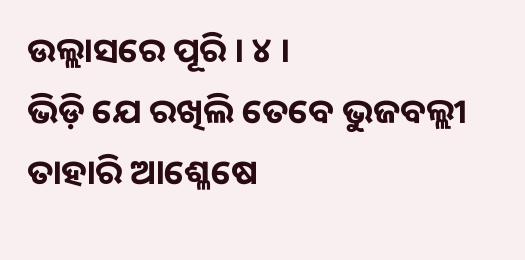ଉଲ୍ଲାସରେ ପୂରି । ୪ ।
ଭିଡ଼ି ଯେ ରଖିଲି ତେବେ ଭୁଜବଲ୍ଲୀ ତାହାରି ଆଶ୍ଳେଷେ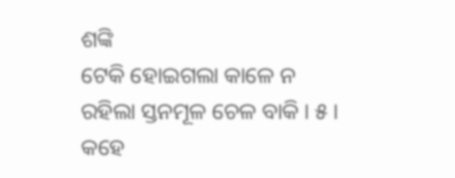ଶଙ୍କି
ଟେକି ହୋଇଗଲା କାଳେ ନ ରହିଲା ସ୍ତନମୂଳ ଚେଳ ବାକି । ୫ ।
କହେ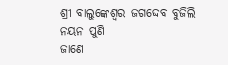ଶ୍ରୀ ବାଲୁଙ୍କେଶ୍ୱର ଜଗଦ୍ଦେବ ବୁଜିଲି ନୟନ ପୁଣି
ଜାଣେ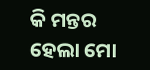କି ମନ୍ତର ହେଲା ମୋ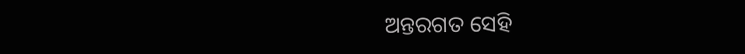ଅନ୍ତରଗତ ସେହି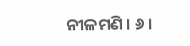ନୀଳମଣି । ୬ ।